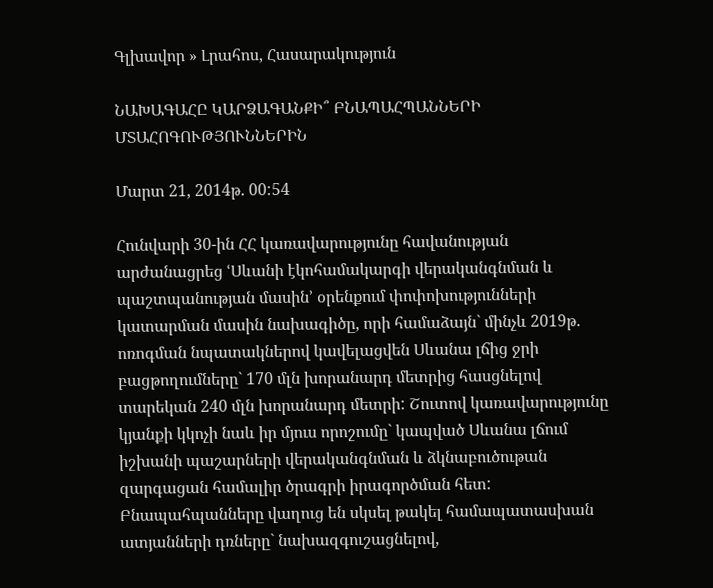Գլխավոր » Լրահոս, Հասարակություն

ՆԱԽԱԳԱՀԸ ԿԱՐՁԱԳԱՆՔԻ՞ ԲՆԱՊԱՀՊԱՆՆԵՐԻ ՄՏԱՀՈԳՈՒԹՅՈՒՆՆԵՐԻՆ

Մարտ 21, 2014թ. 00:54

Հունվարի 30-ին ՀՀ կառավարությունը հավանության արժանացրեց ՙՍևանի էկոհամակարգի վերականգնման և պաշտպանության մասին՚ օրենքում փոփոխությունների կատարման մասին նախագիծը, որի համաձայն` մինչև 2019թ. ոռոգման նպատակներով կավելացվեն Սևանա լճից ջրի բացթողումները` 170 մլն խորանարդ մետրից հասցնելով տարեկան 240 մլն խորանարդ մետրի: Շուտով կառավարությունը կյանքի կկոչի նաև իր մյուս որոշումը` կապված Սևանա լճում իշխանի պաշարների վերականգնման և ձկնաբուծութան զարգացան համալիր ծրագրի իրագործման հետ: Բնապահպանները վաղուց են սկսել թակել համապատասխան ատյանների դռները` նախազգուշացնելով,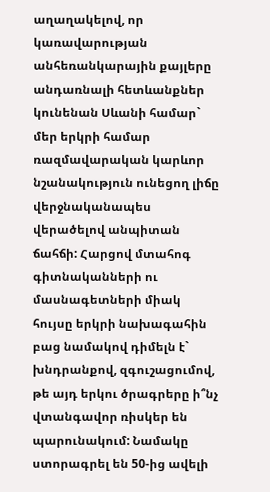աղաղակելով, որ կառավարության անհեռանկարային քայլերը անդառնալի հետևանքներ կունենան Սևանի համար` մեր երկրի համար ռազմավարական կարևոր նշանակություն ունեցող լիճը վերջնականապես վերածելով անպիտան ճահճի: Հարցով մտահոգ գիտնականների ու մասնագետների միակ հույսը երկրի նախագահին բաց նամակով դիմելն է` խնդրանքով, զգուշացումով, թե այդ երկու ծրագրերը ի՞նչ վտանգավոր ռիսկեր են պարունակում: Նամակը ստորագրել են 50-ից ավելի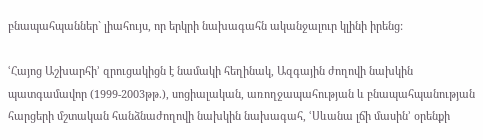բնապահպաններ` լիահույս, որ երկրի նախագահն ականջալուր կլինի իրենց:

ՙՀայոց Աշխարհի՚ զրուցակիցն է նամակի հեղինակ, Ազգային ժողովի նախկին պատգամավոր (1999-2003թթ.), սոցիալական, առողջապահության և բնապահպանության հարցերի մշտական հանձնաժողովի նախկին նախագահ, ՙՍևանա լճի մասին՚ օրենքի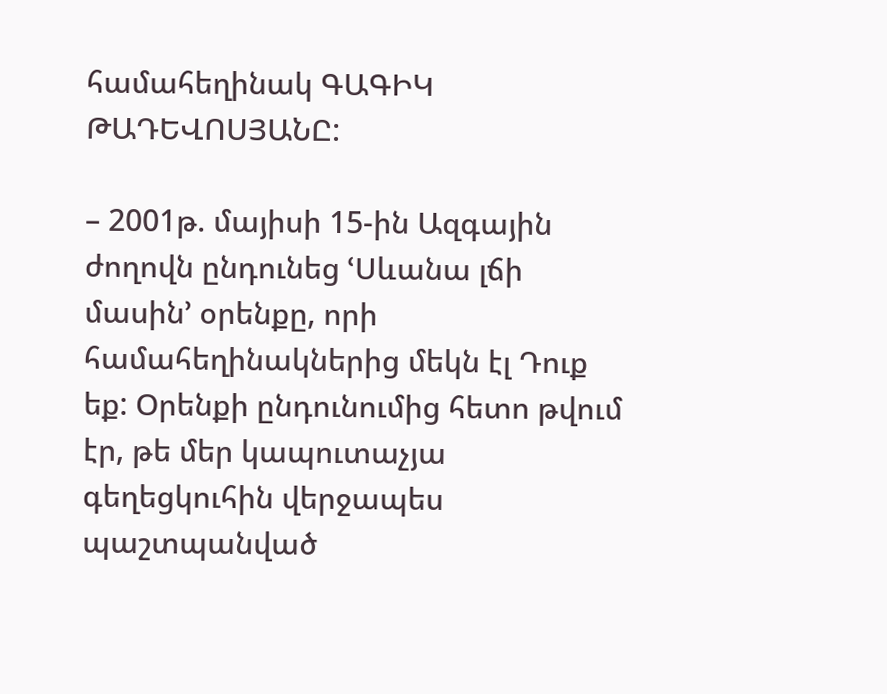համահեղինակ ԳԱԳԻԿ ԹԱԴԵՎՈՍՅԱՆԸ:

– 2001թ. մայիսի 15-ին Ազգային ժողովն ընդունեց ՙՍևանա լճի մասին՚ օրենքը, որի համահեղինակներից մեկն էլ Դուք եք: Օրենքի ընդունումից հետո թվում էր, թե մեր կապուտաչյա գեղեցկուհին վերջապես պաշտպանված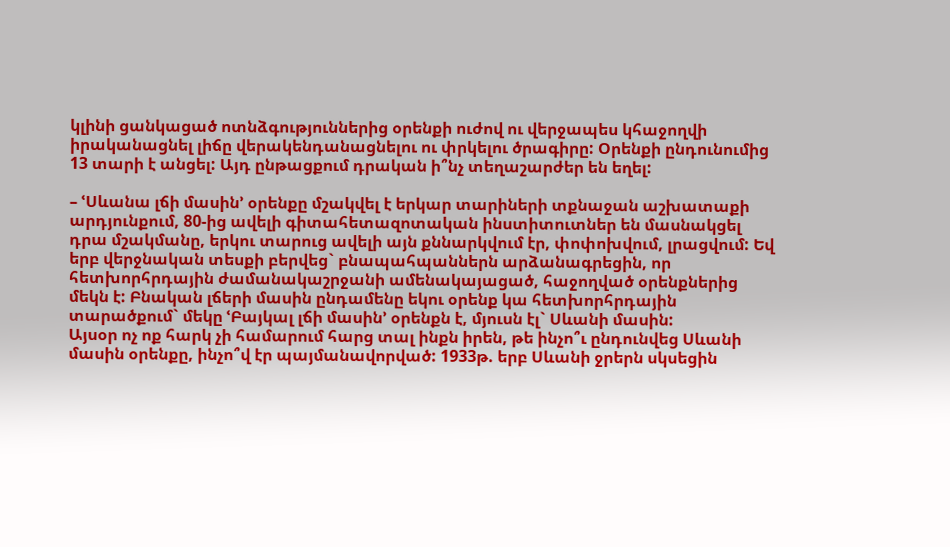կլինի ցանկացած ոտնձգություններից օրենքի ուժով ու վերջապես կհաջողվի իրականացնել լիճը վերակենդանացնելու ու փրկելու ծրագիրը: Օրենքի ընդունումից 13 տարի է անցել: Այդ ընթացքում դրական ի՞նչ տեղաշարժեր են եղել:

– ՙՍևանա լճի մասին՚ օրենքը մշակվել է երկար տարիների տքնաջան աշխատաքի արդյունքում, 80-ից ավելի գիտահետազոտական ինստիտուտներ են մասնակցել դրա մշակմանը, երկու տարուց ավելի այն քննարկվում էր, փոփոխվում, լրացվում: Եվ երբ վերջնական տեսքի բերվեց` բնապահպաններն արձանագրեցին, որ հետխորհրդային ժամանակաշրջանի ամենակայացած, հաջողված օրենքներից մեկն է: Բնական լճերի մասին ընդամենը եկու օրենք կա հետխորհրդային տարածքում` մեկը ՙԲայկալ լճի մասին՚ օրենքն է, մյուսն էլ` Սևանի մասին:
Այսօր ոչ ոք հարկ չի համարում հարց տալ ինքն իրեն, թե ինչո՞ւ ընդունվեց Սևանի մասին օրենքը, ինչո՞վ էր պայմանավորված: 1933թ. երբ Սևանի ջրերն սկսեցին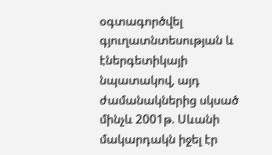օգտագործվել գյուղատնտեսության և էներգետիկայի նպատակով, այդ ժամանակներից սկսած մինչև 2001թ. Սևանի մակարդակն իջել էր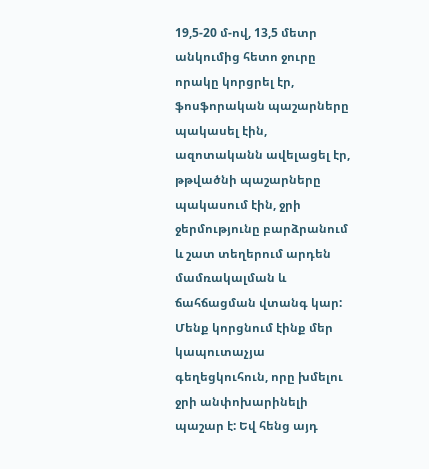19,5-20 մ-ով, 13,5 մետր անկումից հետո ջուրը որակը կորցրել էր, ֆոսֆորական պաշարները պակասել էին, ազոտականն ավելացել էր, թթվածնի պաշարները պակասում էին, ջրի ջերմությունը բարձրանում և շատ տեղերում արդեն մամռակալման և ճահճացման վտանգ կար: Մենք կորցնում էինք մեր կապուտաչյա գեղեցկուհուն, որը խմելու ջրի անփոխարինելի պաշար է: Եվ հենց այդ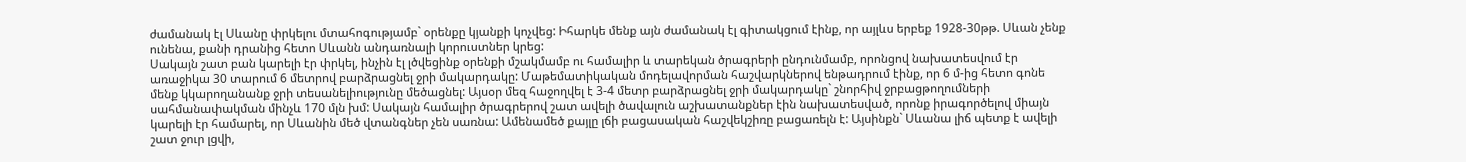ժամանակ էլ Սևանը փրկելու մտահոգությամբ` օրենքը կյանքի կոչվեց: Իհարկե մենք այն ժամանակ էլ գիտակցում էինք, որ այլևս երբեք 1928-30թթ. Սևան չենք ունենա, քանի դրանից հետո Սևանն անդառնալի կորուստներ կրեց:
Սակայն շատ բան կարելի էր փրկել, ինչին էլ լծվեցինք օրենքի մշակմամբ ու համալիր և տարեկան ծրագրերի ընդունմամբ, որոնցով նախատեսվում էր առաջիկա 30 տարում 6 մետրով բարձրացնել ջրի մակարդակը: Մաթեմատիկական մոդելավորման հաշվարկներով ենթադրում էինք, որ 6 մ-ից հետո գոնե մենք կկարողանանք ջրի տեսանելիությունը մեծացնել: Այսօր մեզ հաջողվել է 3-4 մետր բարձրացնել ջրի մակարդակը` շնորհիվ ջրբացթողումների սահմանափակման մինչև 170 մլն խմ: Սակայն համալիր ծրագրերով շատ ավելի ծավալուն աշխատանքներ էին նախատեսված, որոնք իրագործելով միայն կարելի էր համարել, որ Սևանին մեծ վտանգներ չեն սառնա: Ամենամեծ քայլը լճի բացասական հաշվեկշիռը բացառելն է: Այսինքն` Սևանա լիճ պետք է ավելի շատ ջուր լցվի,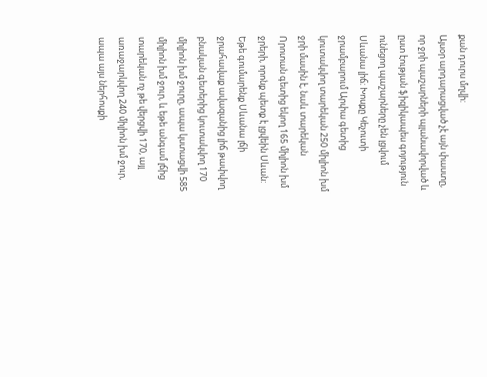քան դուրս մղվի:
Այսօր արդարացված չէ այն փաստը, որ ջրի պաշարների պլանավորված և ըստ էության ֆիզիկապես գոյություն ունեցող պաշարները չեն լցվում Սևանա լիճ: Խոսքը Կեչուտի ջրամբարում Արփա գետից կուտակվող տարեկան 250 միլիոն խմ ջրի մասին է, նաև տարեկան Որոտան գետից եկող 165 միլիոն խմ ջրերի, որոնք պետք է լցվեին Սևան: Եթե գումարենք Սևանա լճի ջրահավաք ավազանից լիճ թափվող բնական գետերից կուտակվող 170 միլիոն խմ ջուրը, ապա կստացվի 585 միլիոն խմ ջուր, և եթե անգամ լճից տարեկան ոչ թե վերցվի 170, այլ առաջարկվող 240 միլիոն խմ ջուր, ապա այս ներհոսքի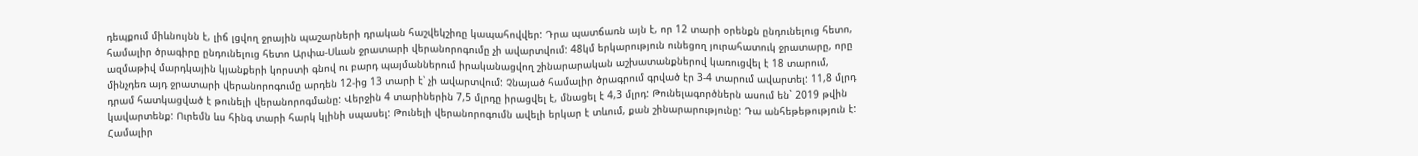դեպքում միևնույնն է, լիճ լցվող ջրային պաշարների դրական հաշվեկշիռը կապահովվեր: Դրա պատճառն այն է, որ 12 տարի օրենքն ընդունելուց հետո, համալիր ծրագիրը ընդունելուց հետո Արփա-Սևան ջրատարի վերանորոգումը չի ավարտվում: 48կմ երկարություն ունեցող յուրահատուկ ջրատարը, որը ազմաթիվ մարդկային կյանքերի կորստի գնով ու բարդ պայմաններում իրականացվող շինարարական աշխատանքներով կառուցվել է 18 տարում, մինչդեռ այդ ջրատարի վերանորոգումը արդեն 12-ից 13 տարի է՝ չի ավարտվում: Չնայած համալիր ծրագրում գրված էր 3-4 տարում ավարտել: 11,8 մլրդ դրամ հատկացված է թունելի վերանորոգմանը: Վերջին 4 տարիներին 7,5 մլրդը իրացվել է, մնացել է 4,3 մլրդ: Թունելագործներն ասում են` 2019 թվին կավարտենք: Ուրեմն ևս հինգ տարի հարկ կլինի սպասել: Թունելի վերանորոգումն ավելի երկար է տևում, քան շինարարությունը: Դա անհեթեթություն է: Համալիր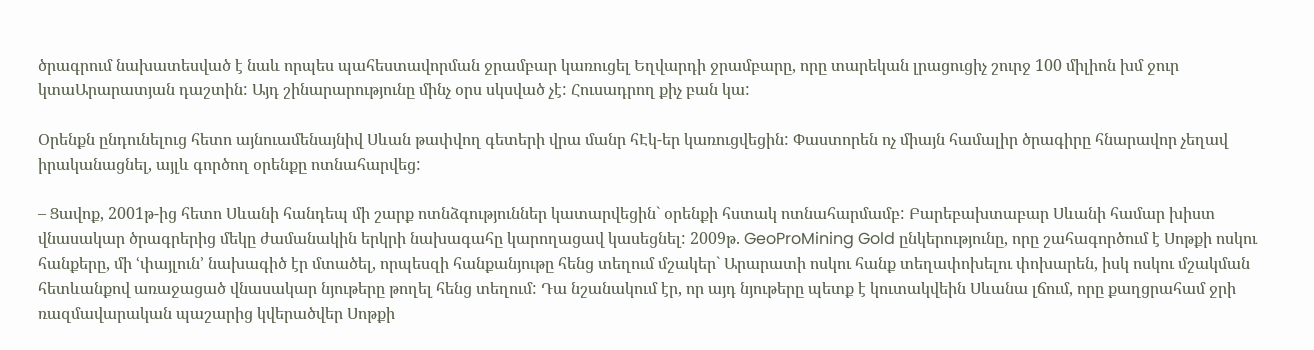ծրագրում նախատեսված է նաև որպես պահեստավորման ջրամբար կառուցել Եղվարդի ջրամբարը, որը տարեկան լրացուցիչ շուրջ 100 միլիոն խմ ջուր կտաԱրարատյան դաշտին: Այդ շինարարությունը մինչ օրս սկսված չէ: Հուսադրող քիչ բան կա:

Օրենքն ընդունելուց հետո այնուամենայնիվ Սևան թափվող գետերի վրա մանր հԷկ-եր կառուցվեցին: Փաստորեն ոչ միայն համալիր ծրագիրը հնարավոր չեղավ իրականացնել, այլև գործող օրենքը ոտնահարվեց:

– Ցավոք, 2001թ-ից հետո Սևանի հանդեպ մի շարք ոտնձգություններ կատարվեցին` օրենքի հստակ ոտնահարմամբ: Բարեբախտաբար Սևանի համար խիստ վնասակար ծրագրերից մեկը ժամանակին երկրի նախագահը կարողացավ կասեցնել: 2009թ. GeoProMining Gold ընկերությունը, որը շահագործում է Սոթքի ոսկու հանքերը, մի ՙփայլուն՚ նախագիծ էր մտածել, որպեսզի հանքանյութը հենց տեղում մշակեր` Արարատի ոսկու հանք տեղափոխելու փոխարեն, իսկ ոսկու մշակման հետևանքով առաջացած վնասակար նյութերը թողել հենց տեղում: Դա նշանակում էր, որ այդ նյութերը պետք է կուտակվեին Սևանա լճում, որը քաղցրահամ ջրի ռազմավարական պաշարից կվերածվեր Սոթքի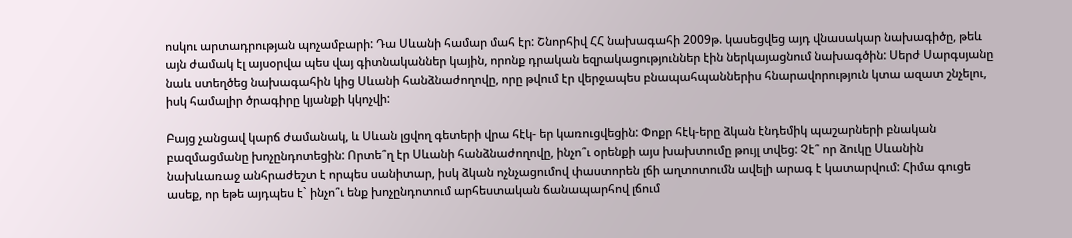ոսկու արտադրության պոչամբարի: Դա Սևանի համար մահ էր: Շնորհիվ ՀՀ նախագահի 2009թ. կասեցվեց այդ վնասակար նախագիծը, թեև այն ժամակ էլ այսօրվա պես վայ գիտնականներ կային, որոնք դրական եզրակացություններ էին ներկայացնում նախագծին: Սերժ Սարգսյանը նաև ստեղծեց նախագահին կից Սևանի հանձնաժողովը, որը թվում էր վերջապես բնապահպաններիս հնարավորություն կտա ազատ շնչելու, իսկ համալիր ծրագիրը կյանքի կկոչվի:

Բայց չանցավ կարճ ժամանակ, և Սևան լցվող գետերի վրա հէկ- եր կառուցվեցին: Փոքր հէկ-երը ձկան էնդեմիկ պաշարների բնական բազմացմանը խոչընդոտեցին: Որտե՞ղ էր Սևանի հանձնաժողովը, ինչո՞ւ օրենքի այս խախտումը թույլ տվեց: Չէ՞ որ ձուկը Սևանին նախևառաջ անհրաժեշտ է որպես սանիտար, իսկ ձկան ոչնչացումով փաստորեն լճի աղտոտումն ավելի արագ է կատարվում: Հիմա գուցե ասեք, որ եթե այդպես է` ինչո՞ւ ենք խոչընդոտում արհեստական ճանապարհով լճում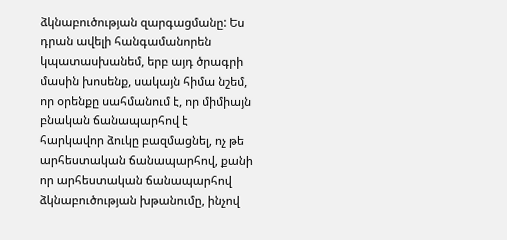ձկնաբուծության զարգացմանը: Ես դրան ավելի հանգամանորեն կպատասխանեմ, երբ այդ ծրագրի մասին խոսենք, սակայն հիմա նշեմ, որ օրենքը սահմանում է, որ միմիայն բնական ճանապարհով է հարկավոր ձուկը բազմացնել, ոչ թե արհեստական ճանապարհով, քանի որ արհեստական ճանապարհով ձկնաբուծության խթանումը, ինչով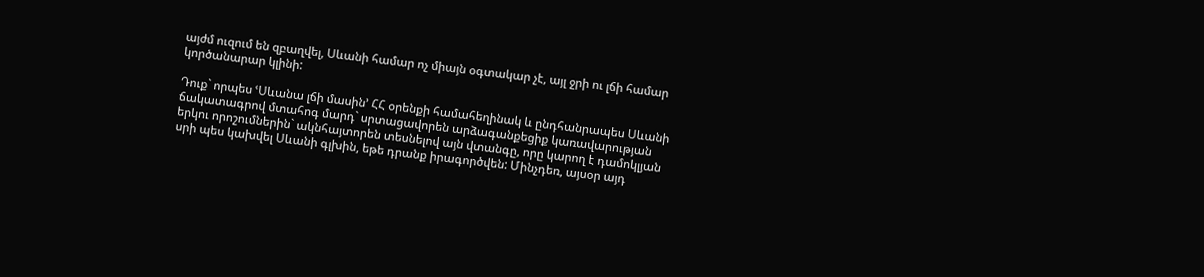այժմ ուզում են զբաղվել, Սևանի համար ոչ միայն օգտակար չէ, այլ ջրի ու լճի համար կործանարար կլինի:

Դուք` որպես ՙՍևանա լճի մասին՚ ՀՀ օրենքի համահեղինակ և ընդհանրապես Սևանի ճակատագրով մտահոգ մարդ` սրտացավորեն արձագանքեցիք կառավարության երկու որոշումներին` ակնհայտորեն տեսնելով այն վտանգը, որը կարող է դամոկլյան սրի պես կախվել Սևանի գլխին, եթե դրանք իրագործվեն: Մինչդեռ, այսօր այդ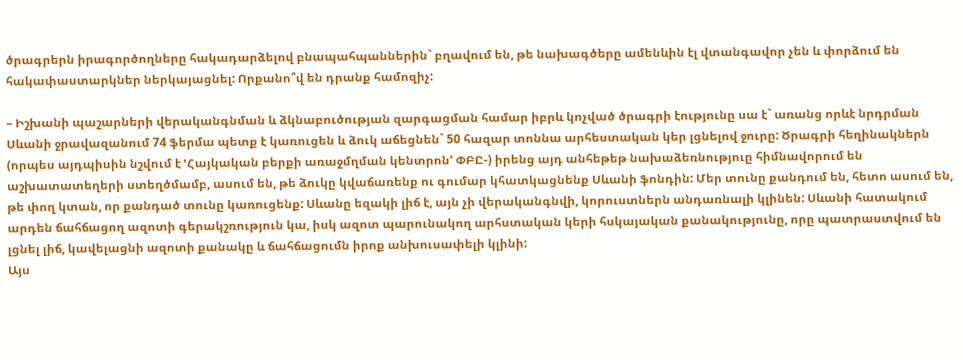ծրագրերն իրագործողները հակադարձելով բնապահպաններին` բղավում են, թե նախագծերը ամենևին էլ վտանգավոր չեն և փորձում են հակափաստարկներ ներկայացնել: Որքանո՞վ են դրանք համոզիչ:

– Իշխանի պաշարների վերականգնման և ձկնաբուծության զարգացման համար իբրև կոչված ծրագրի էությունը սա է` առանց որևէ նրդրման Սևանի ջրավազանում 74 ֆերմա պետք է կառուցեն և ձուկ աճեցնեն` 50 հազար տոննա արհեստական կեր լցնելով ջուրը: Ծրագրի հեղինակներն (որպես այդպիսին նշվում է ՙՀայկական բերքի առաջմղման կենտրոն՚ ՓԲԸ-) իրենց այդ անհեթեթ նախաձեռնություը հիմնավորում են աշխատատեղերի ստեղծմամբ, ասում են, թե ձուկը կվաճառենք ու գումար կհատկացնենք Սևանի ֆոնդին: Մեր տունը քանդում են, հետո ասում են, թե փող կտան, որ քանդած տունը կառուցենք: Սևանը եզակի լիճ է, այն չի վերականգնվի, կորուստներն անդառնալի կլինեն: Սևանի հատակում արդեն ճահճացող ազոտի գերակշռություն կա, իսկ ազոտ պարունակող արհստական կերի հսկայական քանակությունը, որը պատրաստվում են լցնել լիճ, կավելացնի ազոտի քանակը և ճահճացումն իրոք անխուսափելի կլինի:
Այս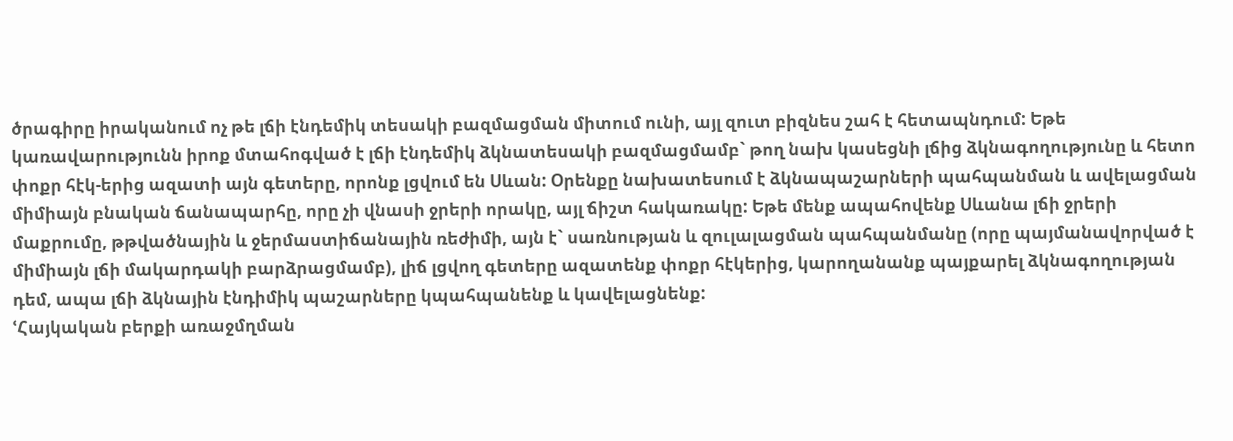ծրագիրը իրականում ոչ թե լճի էնդեմիկ տեսակի բազմացման միտում ունի, այլ զուտ բիզնես շահ է հետապնդում: Եթե կառավարությունն իրոք մտահոգված է լճի էնդեմիկ ձկնատեսակի բազմացմամբ` թող նախ կասեցնի լճից ձկնագողությունը և հետո փոքր հէկ-երից ազատի այն գետերը, որոնք լցվում են Սևան: Օրենքը նախատեսում է ձկնապաշարների պահպանման և ավելացման միմիայն բնական ճանապարհը, որը չի վնասի ջրերի որակը, այլ ճիշտ հակառակը: Եթե մենք ապահովենք Սևանա լճի ջրերի մաքրումը, թթվածնային և ջերմաստիճանային ռեժիմի, այն է` սառնության և զուլալացման պահպանմանը (որը պայմանավորված է միմիայն լճի մակարդակի բարձրացմամբ), լիճ լցվող գետերը ազատենք փոքր հէկերից, կարողանանք պայքարել ձկնագողության դեմ, ապա լճի ձկնային էնդիմիկ պաշարները կպահպանենք և կավելացնենք:
ՙՀայկական բերքի առաջմղման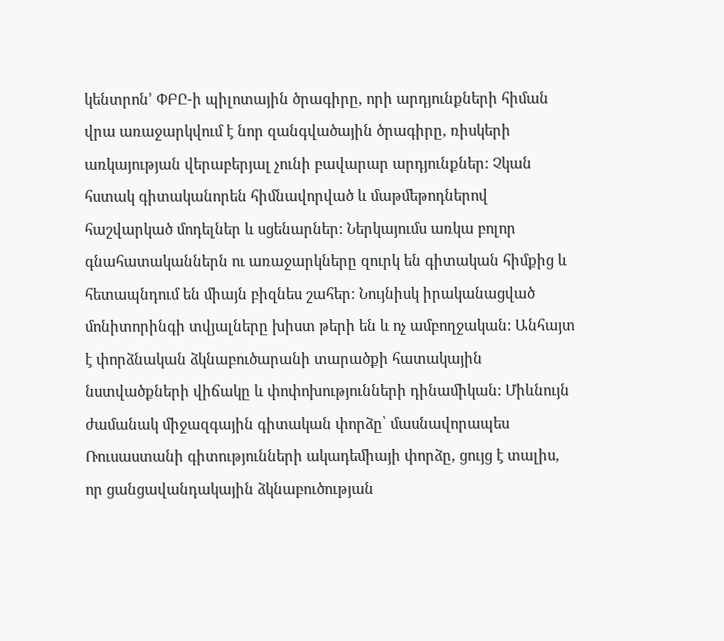կենտրոն՚ ՓԲԸ-ի պիլոտային ծրագիրը, որի արդյունքների հիման վրա առաջարկվում է նոր զանգվածային ծրագիրը, ռիսկերի առկայության վերաբերյալ չունի բավարար արդյունքներ: Չկան հստակ գիտականորեն հիմնավորված և մաթմեթոդներով հաշվարկած մոդելներ և սցենարներ: Ներկայումս առկա բոլոր գնահատականներն ու առաջարկները զուրկ են գիտական հիմքից և հետապնդում են միայն բիզնես շահեր: Նույնիսկ իրականացված մոնիտորինգի տվյալները խիստ թերի են և ոչ ամբողջական: Անհայտ է փորձնական ձկնաբուծարանի տարածքի հատակային նստվածքների վիճակը և փոփոխությունների դինամիկան: Միևնույն ժամանակ միջազգային գիտական փորձը՝ մասնավորապես Ռուսաստանի գիտությունների ակադեմիայի փորձը, ցույց է տալիս, որ ցանցավանդակային ձկնաբուծության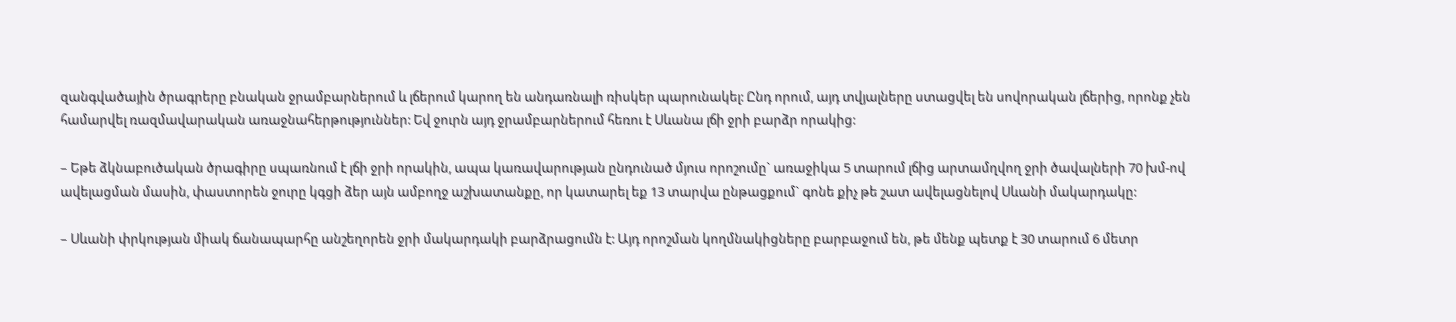զանգվածային ծրագրերը բնական ջրամբարներում և լճերում կարող են անդառնալի ռիսկեր պարունակել: Ընդ որում, այդ տվյալները ստացվել են սովորական լճերից, որոնք չեն համարվել ռազմավարական առաջնահերթություններ: Եվ ջուրն այդ ջրամբարներում հեռու է Սևանա լճի ջրի բարձր որակից:

– Եթե ձկնաբուծական ծրագիրը սպառնում է լճի ջրի որակին, ապա կառավարության ընդունած մյուս որոշումը` առաջիկա 5 տարում լճից արտամղվող ջրի ծավալների 70 խմ-ով ավելացման մասին, փաստորեն ջուրը կգցի ձեր այն ամբողջ աշխատանքը, որ կատարել եք 13 տարվա ընթացքում` գոնե քիչ թե շատ ավելացնելով Սևանի մակարդակը:

– Սևանի փրկության միակ ճանապարհը անշեղորեն ջրի մակարդակի բարձրացումն է: Այդ որոշման կողմնակիցները բարբաջում են, թե մենք պետք է 30 տարում 6 մետր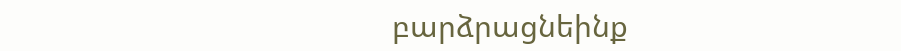բարձրացնեինք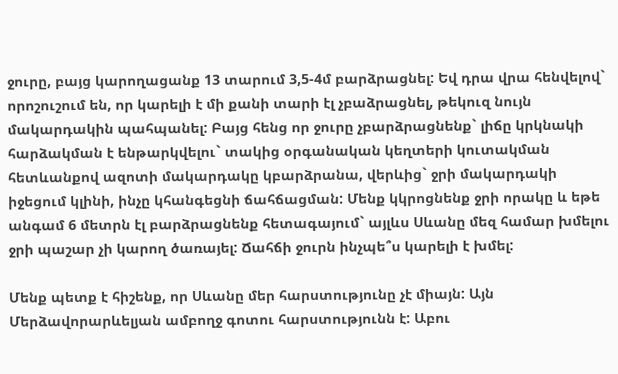ջուրը, բայց կարողացանք 13 տարում 3,5-4մ բարձրացնել: Եվ դրա վրա հենվելով` որոշուշում են, որ կարելի է մի քանի տարի էլ չբաձրացնել, թեկուզ նույն մակարդակին պահպանել: Բայց հենց որ ջուրը չբարձրացնենք` լիճը կրկնակի հարձակման է ենթարկվելու` տակից օրգանական կեղտերի կուտակման հետևանքով ազոտի մակարդակը կբարձրանա, վերևից` ջրի մակարդակի իջեցում կլինի, ինչը կհանգեցնի ճահճացման: Մենք կկրոցնենք ջրի որակը և եթե անգամ 6 մետրն էլ բարձրացնենք հետագայում` այլևս Սևանը մեզ համար խմելու ջրի պաշար չի կարող ծառայել: Ճահճի ջուրն ինչպե՞ս կարելի է խմել:

Մենք պետք է հիշենք, որ Սևանը մեր հարստությունը չէ միայն: Այն Մերձավորարևելյան ամբողջ գոտու հարստությունն է: Աբու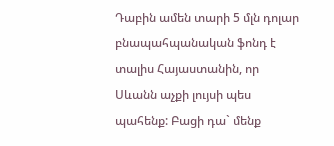Դաբին ամեն տարի 5 մլն դոլար բնապահպանական ֆոնդ է տալիս Հայաստանին, որ Սևանն աչքի լույսի պես պահենք: Բացի դա` մենք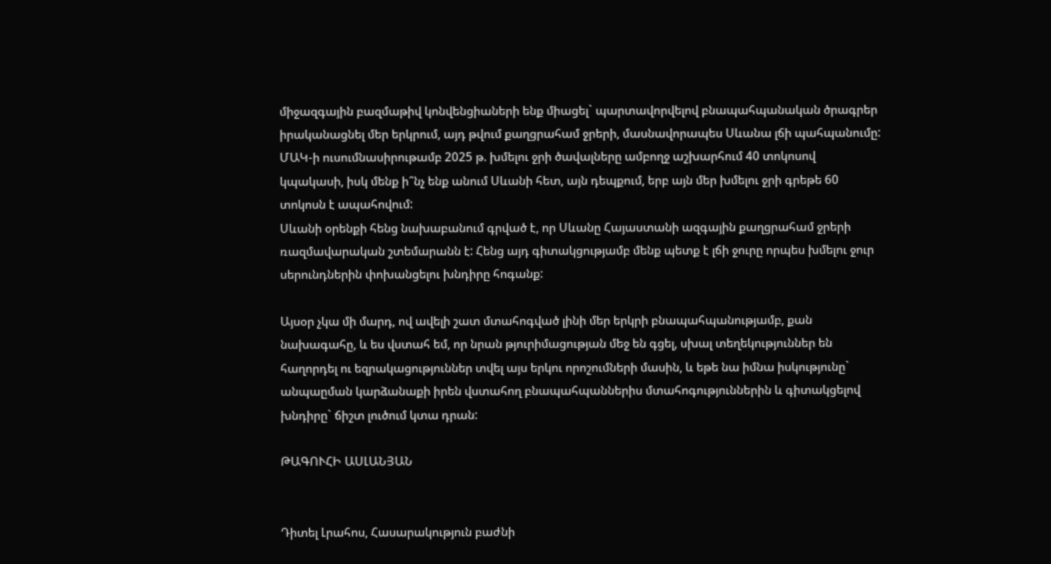միջազգային բազմաթիվ կոնվենցիաների ենք միացել` պարտավորվելով բնապահպանական ծրագրեր իրականացնել մեր երկրում, այդ թվում քաղցրահամ ջրերի, մասնավորապես Սևանա լճի պահպանումը: ՄԱԿ-ի ուսումնասիրութամբ 2025 թ. խմելու ջրի ծավալները ամբողջ աշխարհում 40 տոկոսով կպակասի, իսկ մենք ի՞նչ ենք անում Սևանի հետ, այն դեպքում, երբ այն մեր խմելու ջրի գրեթե 60 տոկոսն է ապահովում:
Սևանի օրենքի հենց նախաբանում գրված է, որ Սևանը Հայաստանի ազգային քաղցրահամ ջրերի ռազմավարական շտեմարանն է: Հենց այդ գիտակցությամբ մենք պետք է լճի ջուրը որպես խմելու ջուր սերունդներին փոխանցելու խնդիրը հոգանք:

Այսօր չկա մի մարդ, ով ավելի շատ մտահոգված լինի մեր երկրի բնապահպանությամբ, քան նախագահը, և ես վստահ եմ, որ նրան թյուրիմացության մեջ են գցել, սխալ տեղեկություններ են հաղորդել ու եզրակացություններ տվել այս երկու որոշումների մասին, և եթե նա իմնա իսկությունը` անպաըման կարձանաքի իրեն վստահող բնապահպաններիս մտահոգություններին և գիտակցելով խնդիրը` ճիշտ լուծում կտա դրան:

ԹԱԳՈՒՀԻ ԱՍԼԱՆՅԱՆ


Դիտել Լրահոս, Հասարակություն բաժնի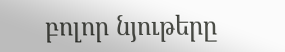բոլոր նյութերը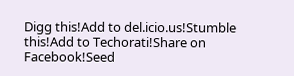Digg this!Add to del.icio.us!Stumble this!Add to Techorati!Share on Facebook!Seed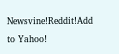Newsvine!Reddit!Add to Yahoo!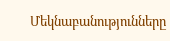Մեկնաբանությունները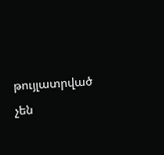թույլատրված չեն